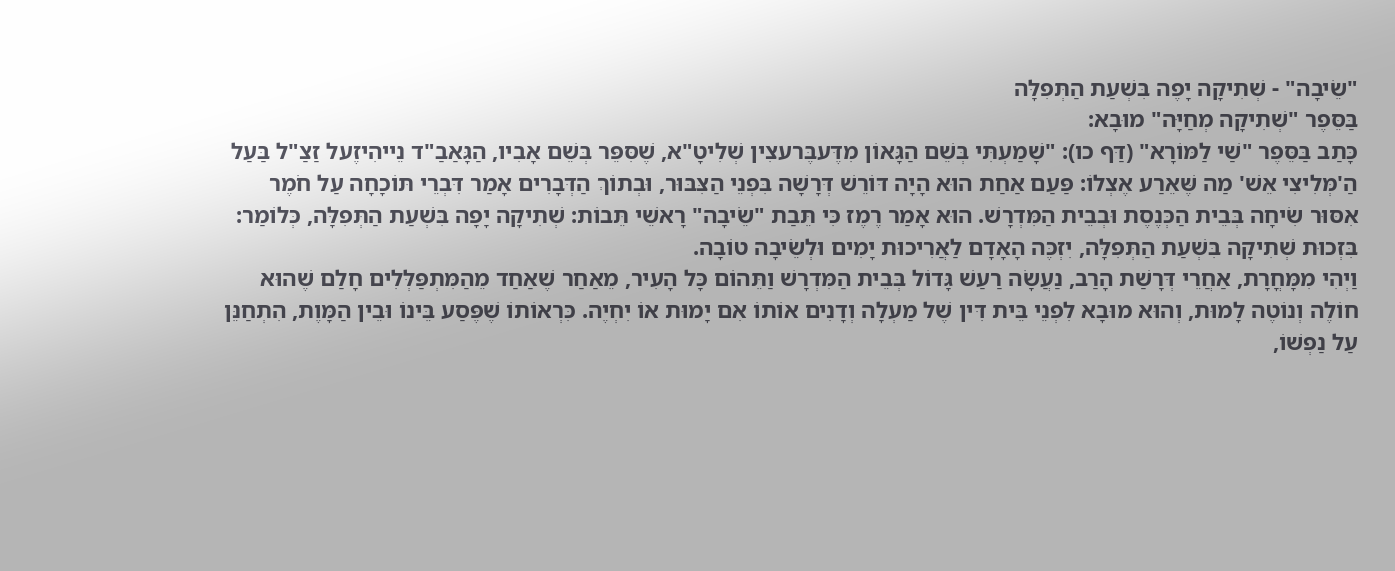"שֵׂיבָה" - שְׁתִיקָה יָפֶה בִּשְׁעַת הַתְּפִלָּה
בַּסֵּפֶר "שְׁתִיקָה מְחַיָּה" מוּבָא:
כָּתַב בַּסֵּפֶר "שַׁי לַמּוֹרָא" (דַּף כו): "שָׁמַעְתִּי בְּשֵׁם הַגָּאוֹן מִדֶּעבֶּרעצִין שְׁלִיטָ"א, שֶׁסִּפֵּר בְּשֵׁם אָבִיו, הַגָּאַבַ"ד נֵייהִיזֶעל זַצַ"ל בַּעַל הַ'מְּלִיצִי אֵשׁ' מַה שֶּׁאֵרַע אֶצְלוֹ: פַּעַם אַחַת הוּא הָיָה דּוֹרֵשׁ דְּרָשָׁה בִּפְנֵי הַצִּבּוּר, וּבְתוֹךְ הַדְּבָרִים אָמַר דִּבְרֵי תּוֹכָחָה עַל חֹמֶר אִסּוּר שִׂיחָה בְּבֵית הַכְּנֶסֶת וּבְבֵית הַמִּדְרָשׁ. הוּא אָמַר רֶמֶז כִּי תֵּבַת "שֵׂיבָה" רָאשֵׁי תֵּבוֹת: שְׁתִיקָה יָפָה בִּשְׁעַת הַתְּפִלָּה, כְּלוֹמַר: בִּזְכוּת שְׁתִיקָה בִּשְׁעַת הַתְּפִלָּה, יִזְכֶּה הָאָדָם לַאֲרִיכוּת יָמִים וּלְשֵׂיבָה טוֹבָה.
וַיְהִי מִמָּחֳרָת, אַחֲרֵי דְּרָשַׁת הָרַב, נַעֲשָׂה רַעַשׁ גָּדוֹל בְּבֵית הַמִּדְרָשׁ וַתֵּהוֹם כָּל הָעִיר, מֵאַחַר שֶׁאַחַד מֵהַמִּתְפַּלְּלִים חָלַם שֶׁהוּא חוֹלֶה וְנוֹטֶה לָמוּת, וְהוּא מוּבָא לִפְנֵי בֵּית דִּין שֶׁל מַעְלָה וְדָנִים אוֹתוֹ אִם יָמוּת אוֹ יִחְיֶה. כִּרְאוֹתוֹ שֶׁפֶּסַע בֵּינוֹ וּבֵין הַמָּוֶת, הִתְחַנֵּן עַל נַפְשׁוֹ,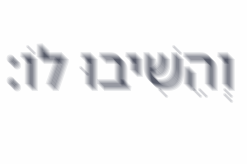וְהֵשִׁיבוּ לוֹ: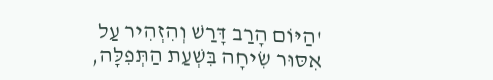'הַיּוֹם הָרַב דָּרַשׁ וְהִזְהִיר עַל אִסּוּר שִׂיחָה בִּשְׁעַת הַתְּפִלָּה,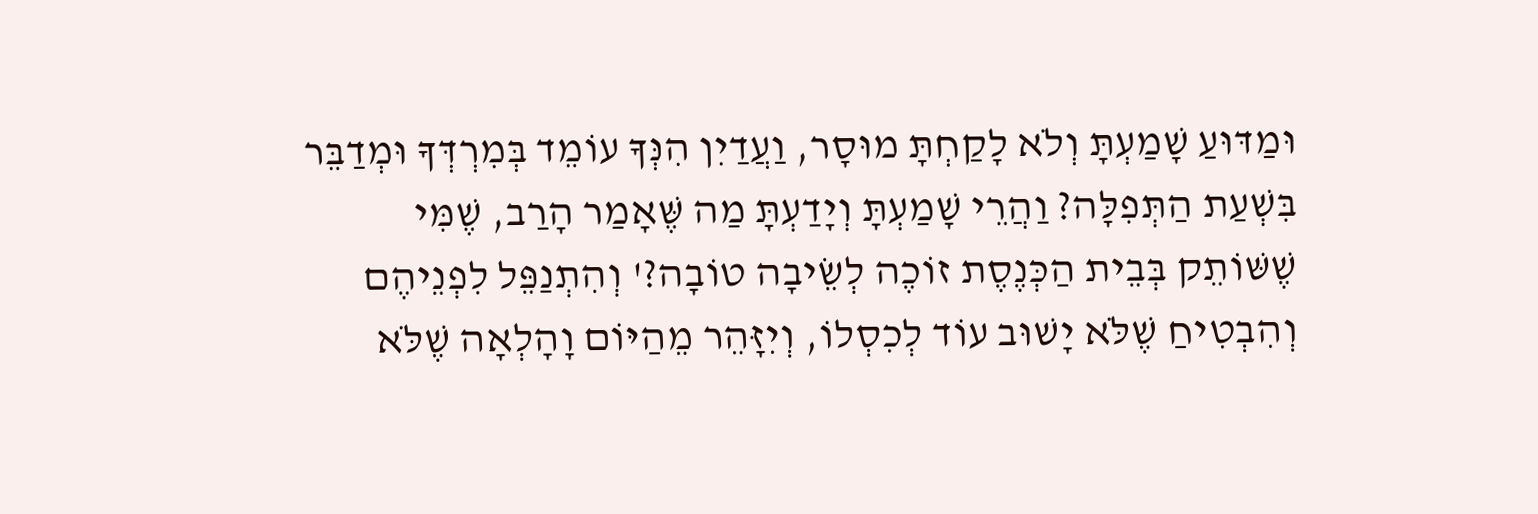וּמַדּוּעַ שָׁמַעְתָּ וְלֹא לָקַחְתָּ מוּסָר, וַעֲדַיִן הִנְּךָ עוֹמֵד בְּמִרְדְּךָ וּמְדַבֵּר בִּשְׁעַת הַתְּפִלָּה? וַהֲרֵי שָׁמַעְתָּ וְיָדַעְתָּ מַה שֶּׁאָמַר הָרַב, שֶׁמִּי שֶׁשּׁוֹתֵק בְּבֵית הַכְּנֶסֶת זוֹכֶה לְשֵׂיבָה טוֹבָה?' וְהִתְנַפֵּל לִפְנֵיהֶם וְהִבְטִיחַ שֶׁלֹּא יָשׁוּב עוֹד לְכִסְלוֹ, וְיִזָּהֵר מֵהַיּוֹם וָהָלְאָה שֶׁלֹּא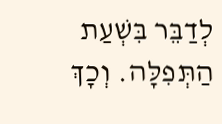לְדַבֵּר בִּשְׁעַת הַתְּפִלָּה. וְכָךְ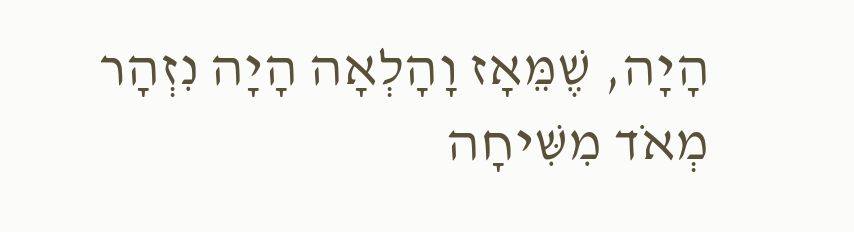הָיָה, שֶׁמֵּאָז וָהָלְאָה הָיָה נִזְהָר מְאֹד מִשִּׁיחָה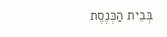בְּבֵית הַכְּנֶסֶת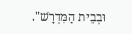וּבְבֵית הַמִּדְרָשׁ".